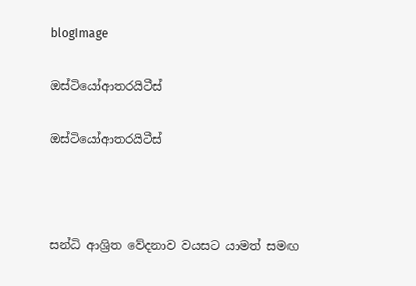blogImage

ඔස්ටියෝආතරයිටීස්

ඔස්ටියෝආතරයිටීස්



සන්ධි ආශ්‍රිත වේදනාව වයසට යාමත් සමඟ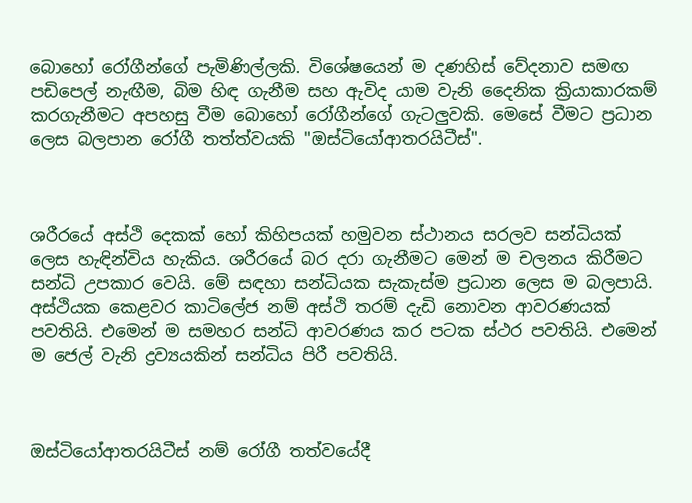බොහෝ රෝගීන්ගේ පැමිණිල්ලකි. විශේෂයෙන් ම දණහිස් වේදනාව සමඟ පඩිපෙල් නැඟීම, බිම හිඳ ගැනීම සහ ඇවිද යාම වැනි දෛනික ක්‍රියාකාරකම් කරගැනීමට අපහසු වීම බොහෝ රෝගීන්ගේ ගැටලුවකි. මෙසේ වීමට ප්‍රධාන ලෙස බලපාන රෝගී තත්ත්වයකි "ඔස්ටියෝආතරයිටීස්".



ශරීරයේ අස්ථි දෙකක් හෝ කිහිපයක් හමුවන ස්ථානය සරලව සන්ධියක් ලෙස හැඳින්විය හැකිය. ශරීරයේ බර දරා ගැනීමට මෙන් ම චලනය කිරීමට සන්ධි උපකාර වෙයි. මේ සඳහා සන්ධියක සැකැස්ම ප්‍රධාන ලෙස ම බලපායි. අස්ථියක කෙළවර කාටිලේජ නම් අස්ථි තරම් දැඩි නොවන ආවරණයක් පවතියි. එමෙන් ම සමහර සන්ධි ආවරණය කර පටක ස්ථර පවතියි. එමෙන් ම ජෙල් වැනි ද්‍රව්‍යයකින් සන්ධිය පිරී පවතියි.



ඔස්ටියෝආතරයිටීස් නම් රෝගී තත්වයේදී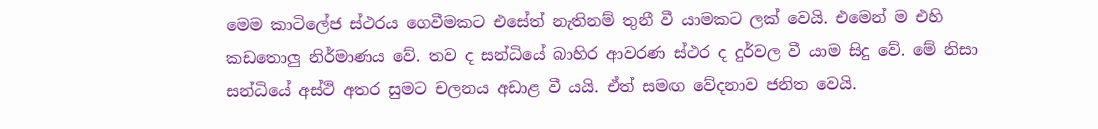මෙම කාටිලේජ ස්ථරය ගෙවීමකට එසේත් නැතිනම් තුනී වී යාමකට ලක් වෙයි. එමෙන් ම එහි කඩතොලු නිර්මාණය වේ. තව ද සන්ධියේ බාහිර ආවරණ ස්ථර ද දුර්වල වී යාම සිදු වේ. මේ නිසා සන්ධියේ අස්ථි අතර සුමට චලනය අඩාළ වී යයි. ඒත් සමඟ වේදනාව ජනිත වෙයි.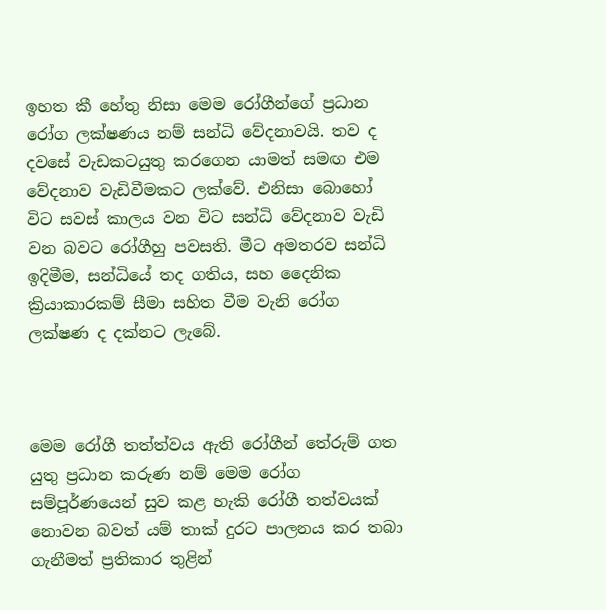ඉහත කී හේතු නිසා මෙම රෝගීන්ගේ ප්‍රධාන රෝග ලක්ෂණය නම් සන්ධි වේදනාවයි. තව ද දවසේ වැඩකටයුතු කරගෙන යාමත් සමඟ එම වේදනාව වැඩිවීමකට ලක්වේ. එනිසා බොහෝ විට සවස් කාලය වන විට සන්ධි වේදනාව වැඩි වන බවට රෝගීහු පවසති. මීට අමතරව සන්ධි ඉදිමීම, සන්ධියේ තද ගතිය, සහ දෛනික ක්‍රියාකාරකම් සීමා සහිත වීම වැනි රෝග ලක්ෂණ ද දක්නට ලැබේ.



මෙම රෝගී තත්ත්වය ඇති රෝගීන් තේරුම් ගත යුතු ප්‍රධාන කරුණ නම් මෙම රෝග සම්පූර්ණයෙන් සුව කළ හැකි රෝගී තත්වයක් නොවන බවත් යම් තාක් දුරට පාලනය කර තබා ගැනීමත් ප්‍රතිකාර තුළින්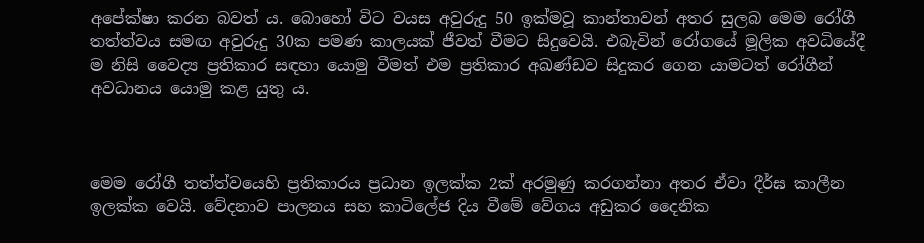අපේක්ෂා කරන බවත් ය. බොහෝ විට වයස අවුරුදු 50 ඉක්මවූ කාන්තාවන් අතර සුලබ මෙම රෝගී තත්ත්වය සමඟ අවුරුදු 30ක පමණ කාලයක් ජීවත් වීමට සිදුවෙයි. එබැවින් රෝගයේ මූලික අවධියේදී ම නිසි වෛද්‍ය ප්‍රතිකාර සඳහා යොමු වීමත් එම ප්‍රතිකාර අඛණ්ඩව සිදුකර ගෙන යාමටත් රෝගීන් අවධානය යොමු කළ යුතු ය.



මෙම රෝගී තත්ත්වයෙහි ප්‍රතිකාරය ප්‍රධාන ඉලක්ක 2ක් අරමුණු කරගන්නා අතර ඒවා දීර්ඝ කාලීන ඉලක්ක වෙයි. වේදනාව පාලනය සහ කාටිලේජ දිය වීමේ වේගය අඩුකර දෛනික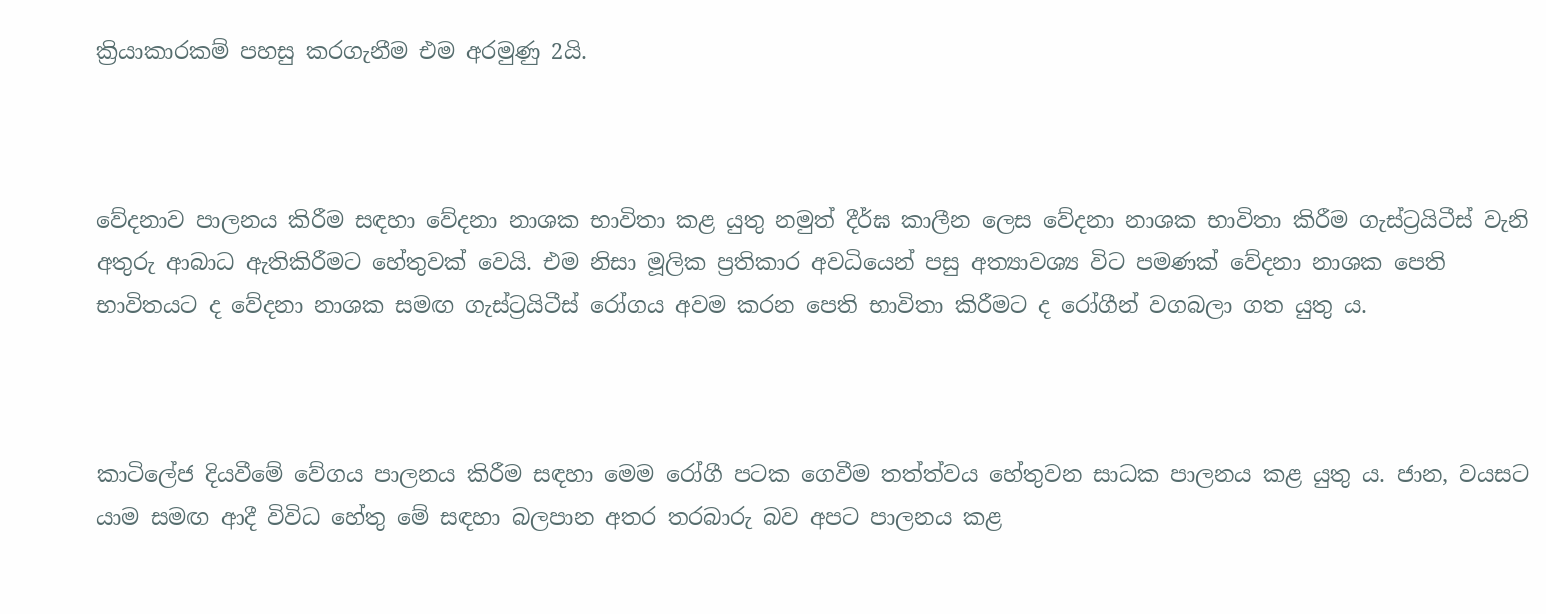ක්‍රියාකාරකම් පහසු කරගැනීම එම අරමුණු 2යි.



වේදනාව පාලනය කිරීම සඳහා වේදනා නාශක භාවිතා කළ යුතු නමුත් දීර්ඝ කාලීන ලෙස වේදනා නාශක භාවිතා කිරීම ගැස්ට්‍රයිටීස් වැනි අතුරු ආබාධ ඇතිකිරීමට හේතුවක් වෙයි. එම නිසා මූලික ප්‍රතිකාර අවධියෙන් පසු අත්‍යාවශ්‍ය විට පමණක් වේදනා නාශක පෙති භාවිතයට ද වේදනා නාශක සමඟ ගැස්ට්‍රයිටීස් රෝගය අවම කරන පෙති භාවිතා කිරීමට ද රෝගීන් වගබලා ගත යුතු ය.



කාටිලේජ දියවීමේ වේගය පාලනය කිරීම සඳහා මෙම රෝගී පටක ගෙවීම තත්ත්වය හේතුවන සාධක පාලනය කළ යුතු ය. ජාන, වයසට යාම සමඟ ආදී විවිධ හේතු මේ සඳහා බලපාන අතර තරබාරු බව අපට පාලනය කළ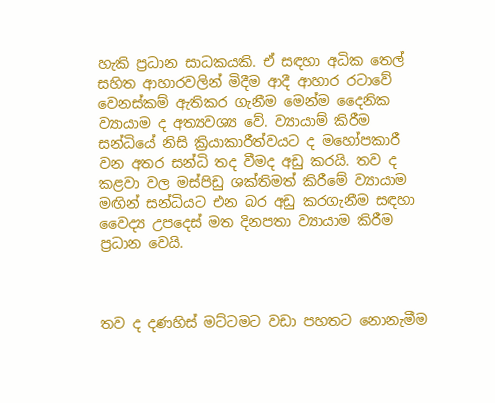හැකි ප්‍රධාන සාධකයකි. ඒ සඳහා අධික තෙල් සහිත ආහාරවලින් මිදීම ආදී ආහාර රටාවේ වෙනස්කම් ඇතිකර ගැනීම මෙන්ම දෛනික ව්‍යායාම ද අත්‍යවශ්‍ය වේ. ව්‍යායාම් කිරීම සන්ධියේ නිසි ක්‍රියාකාරීත්වයට ද මහෝපකාරී වන අතර සන්ධි තද වීමද අඩු කරයි. තව ද කළවා වල මස්පිඩු ශක්තිමත් කිරීමේ ව්‍යායාම මඟින් සන්ධියට එන බර අඩු කරගැනීම සඳහා වෛද්‍ය උපදෙස් මත දිනපතා ව්‍යායාම කිරීම ප්‍රධාන වෙයි.



තව ද දණහිස් මට්ටමට වඩා පහතට නොනැමීම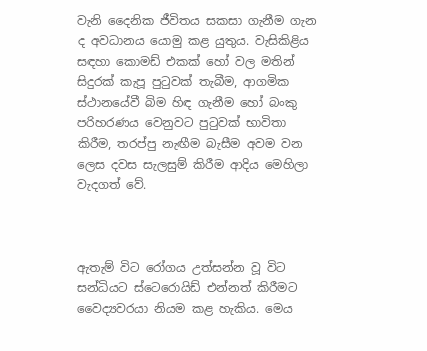වැනි දෛනික ජීවිතය සකසා ගැනීම ගැන ද අවධානය යොමු කළ යුතුය. වැසිකිළිය සඳහා කොමඩ් එකක් හෝ වල මතින් සිදුරක් කැපූ පුටුවක් තැබීම, ආගමික ස්ථානයේවී බිම හිඳ ගැනීම හෝ බංකු පරිහරණය වෙනුවට පුටුවක් භාවිතා කිරීම, තරප්පු නැඟීම බැසීම අවම වන ලෙස දවස සැලසුම් කිරීම ආදිය මෙහිලා වැදගත්‍ වේ.



ඇතැම් විට රෝගය උත්සන්න වූ විට සන්ධියට ස්ටෙරොයිඩ් එන්නත් කිරීමට වෛද්‍යවරයා නියම කළ හැකිය. මෙය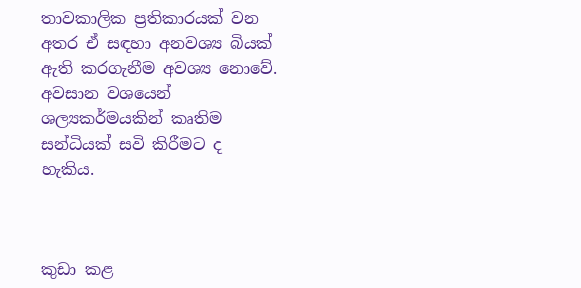තාවකාලික ප්‍රතිකාරයක් වන අතර ඒ සඳහා අනවශ්‍ය බියක් ඇති කරගැනීම අවශ්‍ය නොවේ. අවසාන වශයෙන් ශල්‍යකර්මයකින් කෘතිම සන්ධියක් සවි කිරීමට ද හැකිය.



කුඩා කළ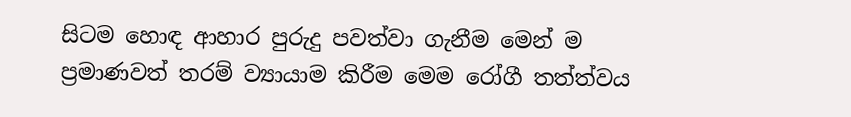සිටම හොඳ ආහාර පුරුදු පවත්වා ගැනීම මෙන් ම ප්‍රමාණවත් තරම් ව්‍යායාම කිරීම මෙම රෝගී තත්ත්වය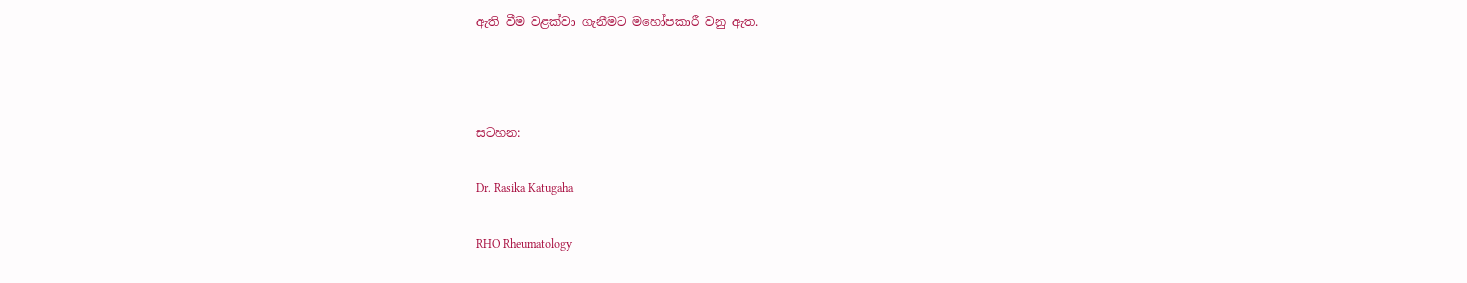ඇති වීම වළක්වා ගැනීමට මහෝපකාරී වනු ඇත.



සටහන:

Dr. Rasika Katugaha

RHO Rheumatology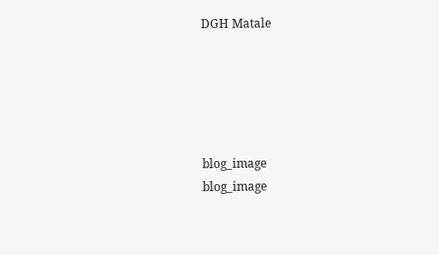DGH Matale





blog_image
blog_image